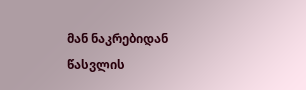მან ნაკრებიდან წასვლის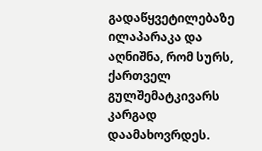გადაწყვეტილებაზე ილაპარაკა და აღნიშნა, რომ სურს, ქართველ გულშემატკივარს კარგად დაამახოვრდეს.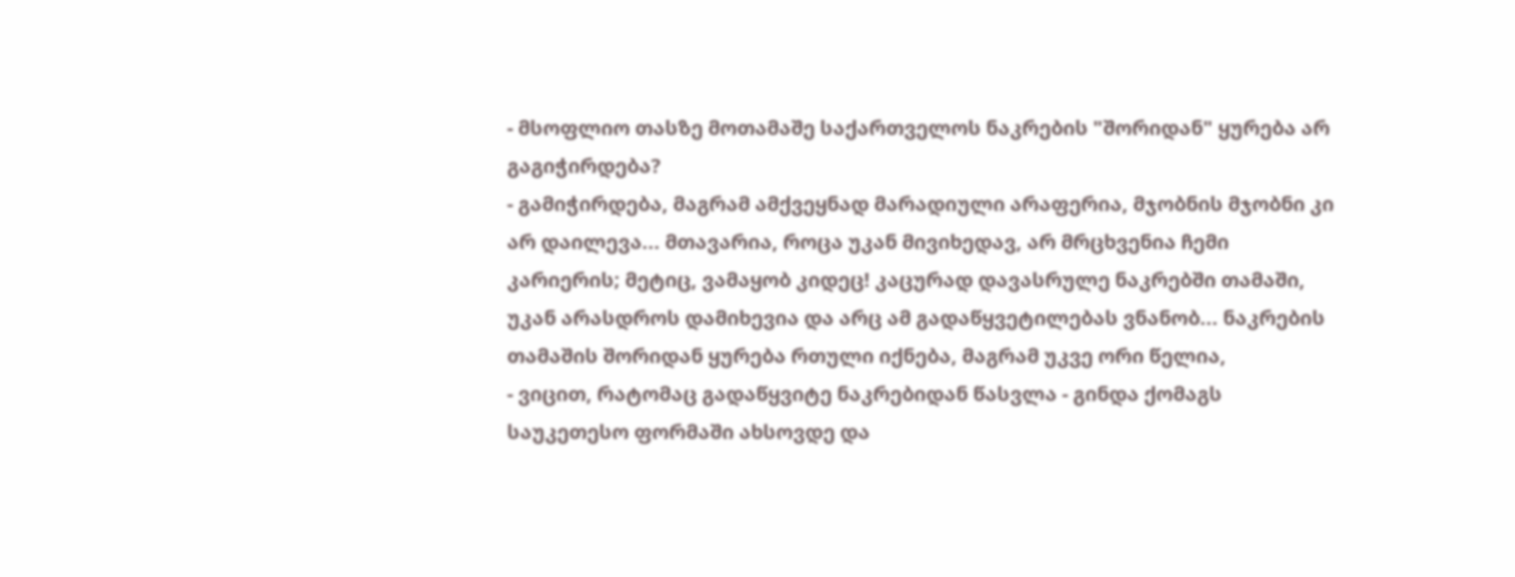- მსოფლიო თასზე მოთამაშე საქართველოს ნაკრების "შორიდან" ყურება არ გაგიჭირდება?
- გამიჭირდება, მაგრამ ამქვეყნად მარადიული არაფერია, მჯობნის მჯობნი კი არ დაილევა... მთავარია, როცა უკან მივიხედავ, არ მრცხვენია ჩემი კარიერის; მეტიც, ვამაყობ კიდეც! კაცურად დავასრულე ნაკრებში თამაში, უკან არასდროს დამიხევია და არც ამ გადაწყვეტილებას ვნანობ... ნაკრების თამაშის შორიდან ყურება რთული იქნება, მაგრამ უკვე ორი წელია,
- ვიცით, რატომაც გადაწყვიტე ნაკრებიდან წასვლა - გინდა ქომაგს საუკეთესო ფორმაში ახსოვდე და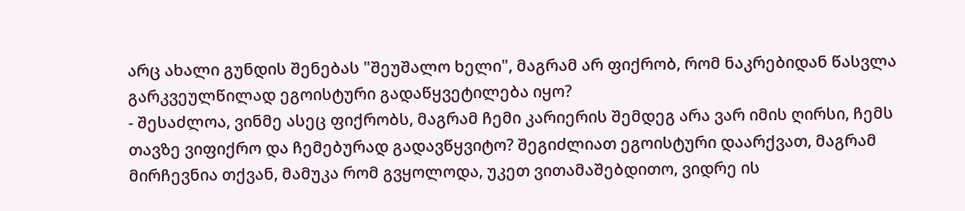არც ახალი გუნდის შენებას "შეუშალო ხელი", მაგრამ არ ფიქრობ, რომ ნაკრებიდან წასვლა გარკვეულწილად ეგოისტური გადაწყვეტილება იყო?
- შესაძლოა, ვინმე ასეც ფიქრობს, მაგრამ ჩემი კარიერის შემდეგ არა ვარ იმის ღირსი, ჩემს თავზე ვიფიქრო და ჩემებურად გადავწყვიტო? შეგიძლიათ ეგოისტური დაარქვათ, მაგრამ მირჩევნია თქვან, მამუკა რომ გვყოლოდა, უკეთ ვითამაშებდითო, ვიდრე ის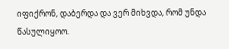იფიქრონ, დაბერდა და ვერ მიხვდა, რომ უნდა წასულიყოო.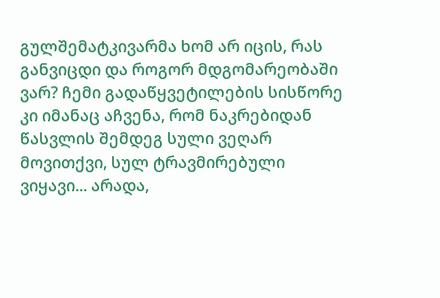გულშემატკივარმა ხომ არ იცის, რას განვიცდი და როგორ მდგომარეობაში ვარ? ჩემი გადაწყვეტილების სისწორე კი იმანაც აჩვენა, რომ ნაკრებიდან წასვლის შემდეგ სული ვეღარ მოვითქვი, სულ ტრავმირებული ვიყავი... არადა,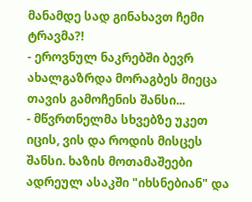მანამდე სად გინახავთ ჩემი ტრავმა?!
- ეროვნულ ნაკრებში ბევრ ახალგაზრდა მორაგბეს მიეცა თავის გამოჩენის შანსი...
- მწვრთნელმა სხვებზე უკეთ იცის, ვის და როდის მისცეს შანსი. ხაზის მოთამაშეები ადრეულ ასაკში "იხსნებიან" და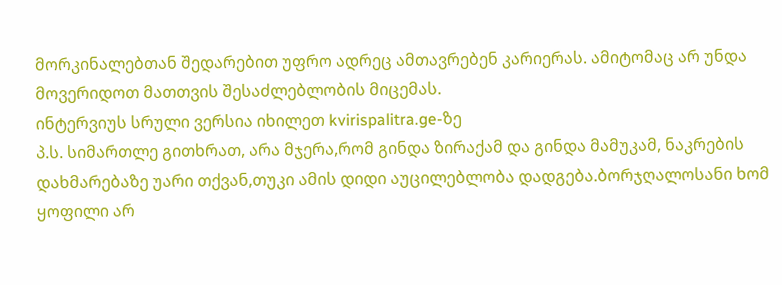მორკინალებთან შედარებით უფრო ადრეც ამთავრებენ კარიერას. ამიტომაც არ უნდა მოვერიდოთ მათთვის შესაძლებლობის მიცემას.
ინტერვიუს სრული ვერსია იხილეთ kvirispalitra.ge-ზე
პ.ს. სიმართლე გითხრათ, არა მჯერა,რომ გინდა ზირაქამ და გინდა მამუკამ, ნაკრების დახმარებაზე უარი თქვან,თუკი ამის დიდი აუცილებლობა დადგება.ბორჯღალოსანი ხომ ყოფილი არ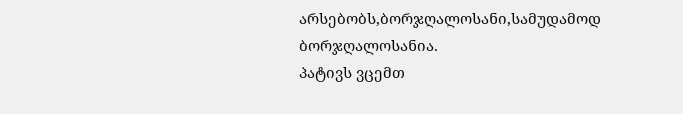არსებობს,ბორჯღალოსანი,სამუდამოდ ბორჯღალოსანია.
პატივს ვცემთ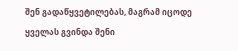შენ გადაწყვეტილებას, მაგრამ იცოდე ყველას გვინდა შენი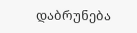დაბრუნება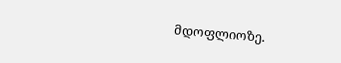მდოფლიოზე.